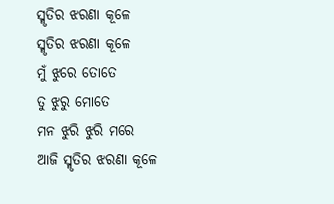ସ୍ମୃତିର ଝରଣା କୂଳେ
ସ୍ମୃତିର ଝରଣା କୂଳେ
ମୁଁ ଝୁରେ ତୋତେ
ତୁ ଝୁରୁ ମୋତେ
ମନ ଝୁରି ଝୁରି ମରେ
ଆଜି ସ୍ମୃତିର ଝରଣା କୂଳେ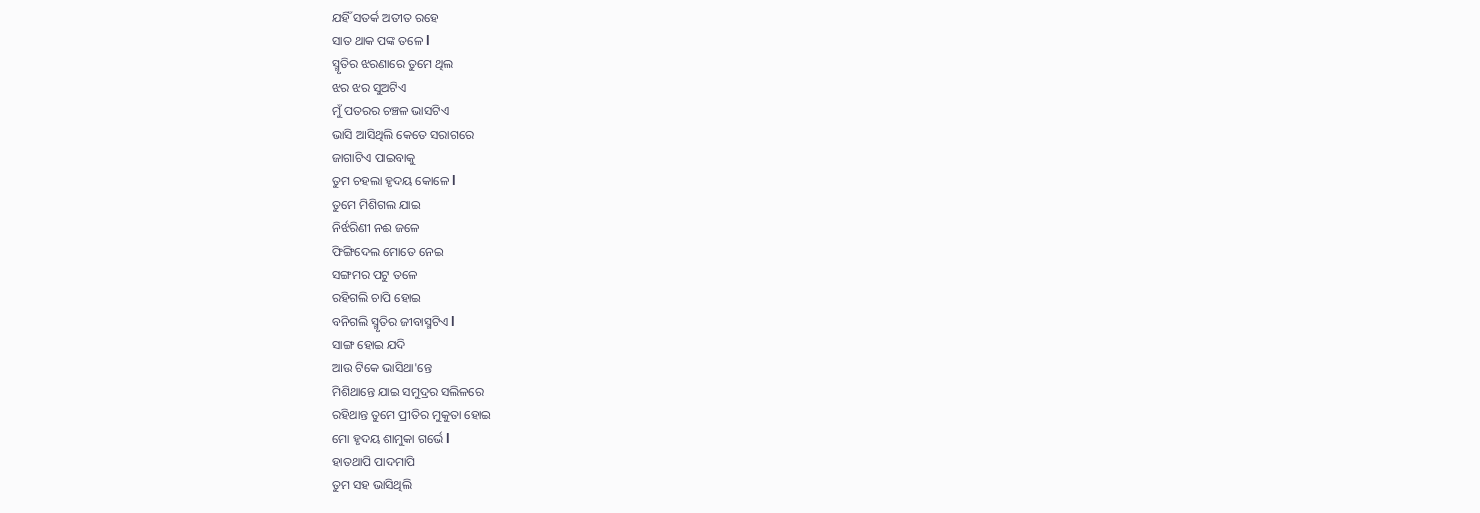ଯହିଁ ସତର୍କ ଅତୀତ ରହେ
ସାତ ଥାକ ପଙ୍କ ତଳେ l
ସ୍ମୃତିର ଝରଣାରେ ତୁମେ ଥିଲ
ଝର ଝର ସୁଅଟିଏ
ମୁଁ ପତରର ଚଞ୍ଚଳ ଭାସଟିଏ
ଭାସି ଆସିଥିଲି କେତେ ସରାଗରେ
ଜାଗାଟିଏ ପାଇବାକୁ
ତୁମ ଚହଲା ହୃଦୟ କୋଳେ l
ତୁମେ ମିଶିଗଲ ଯାଇ
ନିର୍ଝରିଣୀ ନଈ ଜଳେ
ଫିଙ୍ଗିଦେଲ ମୋତେ ନେଇ
ସଙ୍ଗମର ପଟୁ ତଳେ
ରହିଗଲି ଚାପି ହୋଇ
ବନିଗଲି ସ୍ମୃତିର ଜୀବାସ୍ମଟିଏ l
ସାଙ୍ଗ ହୋଇ ଯଦି
ଆଉ ଟିକେ ଭାସିଥା'ନ୍ତେ
ମିଶିଥାନ୍ତେ ଯାଇ ସମୁଦ୍ରର ସଲିଳରେ
ରହିଥାନ୍ତ ତୁମେ ପ୍ରୀତିର ମୁକୁତା ହୋଇ
ମୋ ହୃଦୟ ଶାମୁକା ଗର୍ଭେ l
ହାତଥାପି ପାଦମାପି
ତୁମ ସହ ଭାସିଥିଲି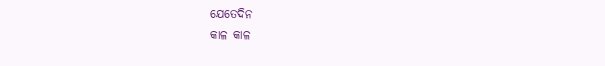ଯେତେଦିନ
କାଳ କାଳ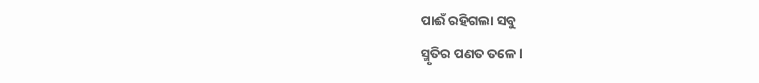ପାଈଁ ରହିଗଲା ସବୁ
ସ୍ମୃତିର ପଣତ ତଳେ l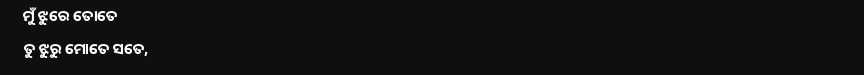ମୁଁ ଝୁରେ ତୋତେ
ତୁ ଝୁରୁ ମୋତେ ସତେ,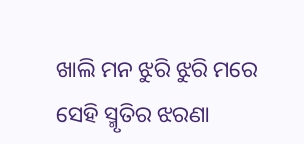ଖାଲି ମନ ଝୁରି ଝୁରି ମରେ
ସେହି ସ୍ମୃତିର ଝରଣା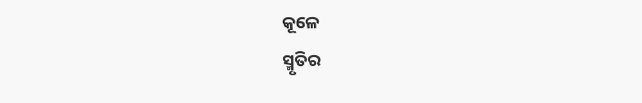କୂଳେ
ସ୍ମୃତିର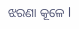ଝରଣା କୂଳେ l